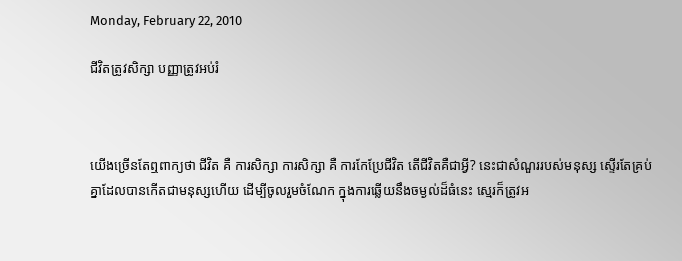Monday, February 22, 2010

ជីវិតត្រូវសិក្សា បញ្ញាត្រូវអប់រំ



យើងច្រើនតែឮពាក្យថា ជីវិត គឺ ការសិក្សា ការសិក្សា គឺ ការកែប្រែជីវិត តើជីវិតគឺជាអ្វី? នេះជាសំណួររបស់មនុស្ស ស្ទើរតែគ្រប់គ្នាដែលបានកើតជាមនុស្សហើយ ដើម្បីចូលរួមចំណែក ក្នុងការឆ្លើយនឹងចម្ងល់ដ៏ធំនេះ ស្មេរក៏ត្រូវអ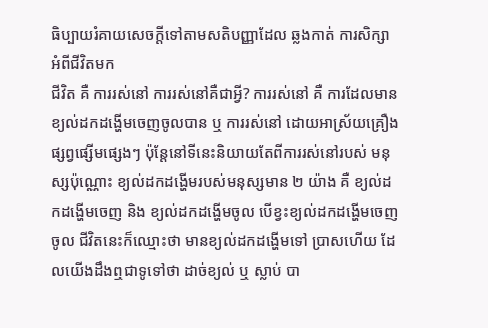ធិប្បាយរំគាយសេចក្តីទៅតាមសតិបញ្ញាដែល ឆ្លងកាត់ ការសិក្សាអំពីជីវិតមក
ជីវិត គឺ ការរស់នៅ ការរស់នៅគឺជាអ្វី? ការរស់នៅ គឺ ការដែលមានខ្យល់ដកដង្ហើមចេញចូលបាន ឬ ការរស់នៅ ដោយអាស្រ័យគ្រឿងផ្សព្វផ្សើមផ្សេងៗ ប៉ុន្តែនៅទីនេះនិយាយតែពីការរស់នៅរបស់ មនុស្សប៉ុណ្ណោះ ខ្យល់ដកដង្ហើមរបស់មនុស្សមាន ២ យ៉ាង គឺ ខ្យល់ដកដង្ហើមចេញ និង ខ្យល់ដកដង្ហើមចូល បើខ្វះខ្យល់ដកដង្ហើមចេញចូល ជីវិតនេះក៏ឈ្មោះថា មានខ្យល់ដកដង្ហើមទៅ ប្រាសហើយ ដែលយើងដឹងឮជាទូទៅថា ដាច់ខ្យល់ ឬ ស្លាប់ បា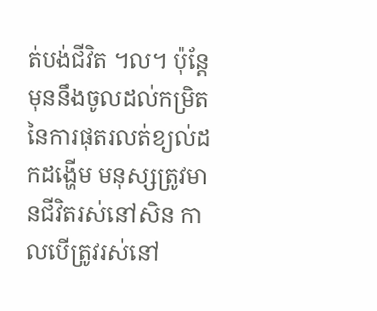ត់បង់ជីវិត ។ល។ ប៉ុន្តែមុននឹងចូលដល់កម្រិតនៃការផុតរលត់ខ្យល់ដកដង្ហើម មនុស្សត្រូវមានជីវិតរស់នៅសិន កាលបើត្រូវរស់នៅ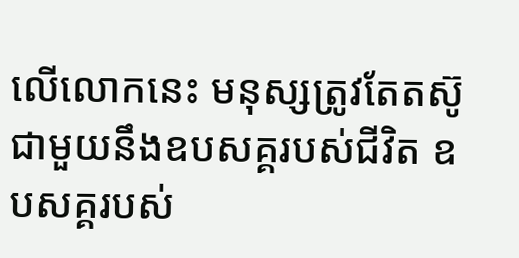លើលោកនេះ មនុស្សត្រូវតែតស៊ូជាមួយនឹងឧបសគ្គរបស់ជីវិត ឧបសគ្គរបស់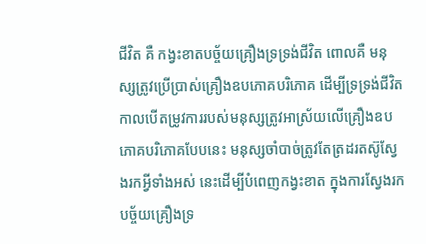ជីវិត គឺ កង្វះខាតបច្ច័យគ្រឿងទ្រទ្រង់ជីវិត ពោលគឺ មនុស្សត្រូវប្រើប្រាស់គ្រឿងឧបភោគបរិភោគ ដើម្បីទ្រទ្រង់ជីវិត កាលបើតម្រូវការរបស់មនុស្សត្រូវអាស្រ័យលើគ្រឿងឧបភោគបរិភោគបែបនេះ មនុស្សចាំបាច់ត្រូវតែត្រដរតស៊ូស្វែងរកអ្វីទាំងអស់ នេះដើម្បីបំពេញកង្វះខាត ក្នុងការស្វែងរក បច្ច័យគ្រឿងទ្រ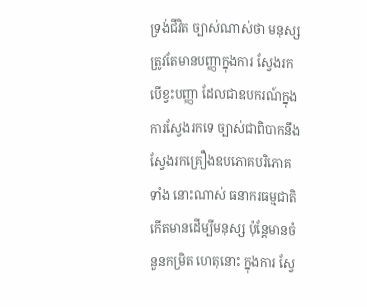ទ្រង់ជីវិត ច្បាស់ណាស់ថា មនុស្សត្រូវតែមានបញ្ញាក្នុងការ ស្វែងរកបើខ្វះបញ្ញា ដែលជាឧបករណ៍ក្នុងការស្វែងរកទេ ច្បាស់ជាពិបាកនឹងស្វែងរកគ្រឿងឧបភោគបរិភោគទាំង នោះណាស់ ធនាករធម្មជាតិកើតមានដើម្បីមនុស្ស ប៉ុន្តែមានចំនួនកម្រិត ហេតុនោះ ក្នុងការ ស្វែ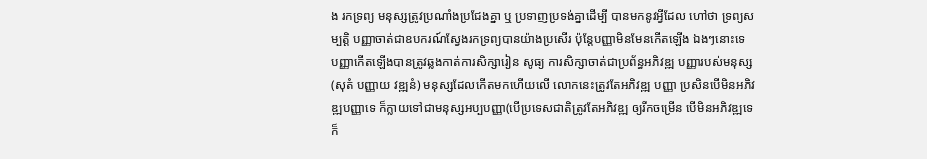ង រកទ្រព្យ មនុស្សត្រូវប្រណាំងប្រជែងគ្នា ឬ ប្រទាញប្រទង់គ្នាដើម្បី បានមកនូវអ្វីដែល ហៅថា ទ្រព្យសម្បត្តិ បញ្ញាចាត់ជាឧបករណ៍ស្វែងរកទ្រព្យបានយ៉ាងប្រសើរ ប៉ុន្តែបញ្ញាមិនមែនកើតឡើង ឯងៗនោះទេ បញ្ញាកើតឡើងបានត្រូវឆ្លងកាត់ការសិក្សារៀន សូធ្យ ការសិក្សាចាត់ជាប្រព័ន្ធអភិវឌ្ឍ បញ្ញារបស់មនុស្ស(សុតំ បញ្ញាយ វឌ្ឍនំ) មនុស្សដែលកើតមកហើយលើ លោកនេះត្រូវតែអភិវឌ្ឍ បញ្ញា ប្រសិនបើមិនអភិវឌ្ឍបញ្ញាទេ ក៏ក្លាយទៅជាមនុស្សអប្បបញ្ញា(បើប្រទេសជាតិត្រូវតែអភិវឌ្ឍ ឲ្យរីកចម្រើន បើមិនអភិវឌ្ឍទេ ក៏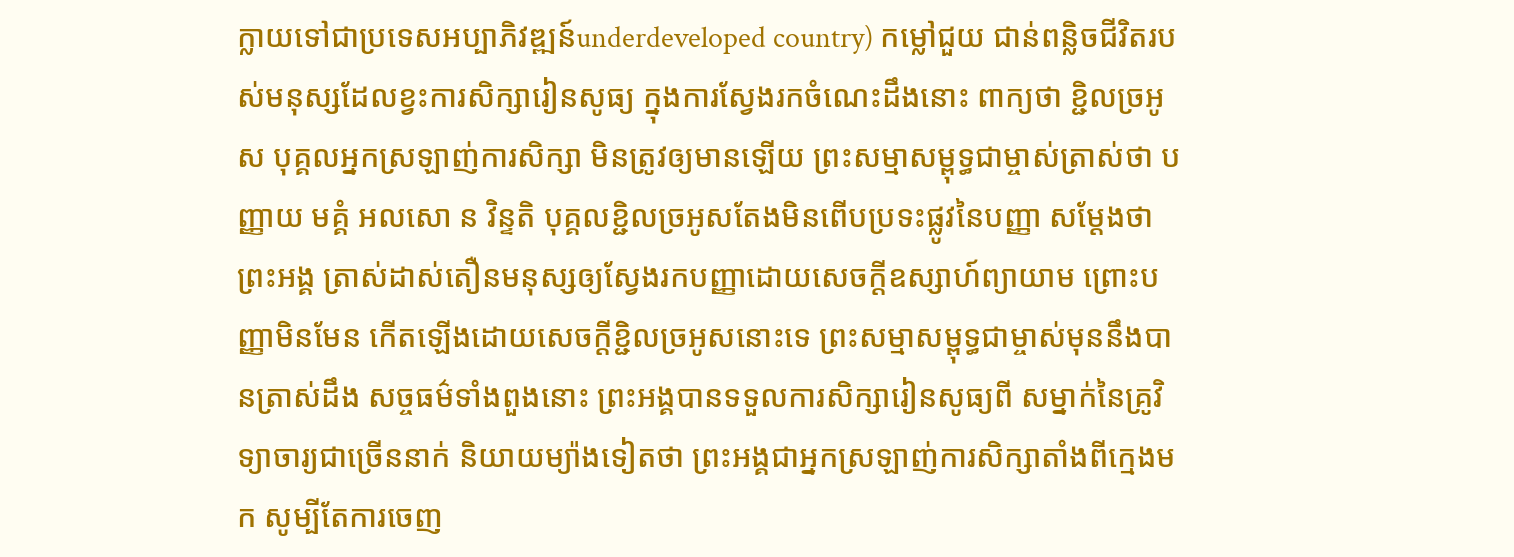ក្លាយទៅជាប្រទេសអប្បាភិវឌ្ឍន៍underdeveloped country) កម្លៅជួយ ជាន់ពន្លិចជីវិតរបស់មនុស្សដែលខ្វះការសិក្សារៀនសូធ្យ ក្នុងការស្វែងរកចំណេះដឹងនោះ ពាក្យថា ខ្ជិលច្រអូស បុគ្គលអ្នកស្រឡាញ់ការសិក្សា មិនត្រូវឲ្យមានឡើយ ព្រះសម្មាសម្ពុទ្ធជាម្ចាស់ត្រាស់ថា បញ្ញាយ មគ្គំ អលសោ ន វិន្ទតិ បុគ្គលខ្ជិលច្រអូសតែងមិនពើបប្រទះផ្លូវនៃបញ្ញា សម្តែងថាព្រះអង្គ ត្រាស់ដាស់តឿនមនុស្សឲ្យស្វែងរកបញ្ញាដោយសេចក្តីឧស្សាហ៍ព្យាយាម ព្រោះបញ្ញាមិនមែន កើតឡើងដោយសេចក្តីខ្ជិលច្រអូសនោះទេ ព្រះសម្មាសម្ពុទ្ធជាម្ចាស់មុននឹងបានត្រាស់ដឹង សច្ចធម៌ទាំងពួងនោះ ព្រះអង្គបានទទួលការសិក្សារៀនសូធ្យពី សម្នាក់នៃគ្រូវិទ្យាចារ្យជាច្រើននាក់ និយាយម្យ៉ាងទៀតថា ព្រះអង្គជាអ្នកស្រឡាញ់ការសិក្សាតាំងពីក្មេងមក សូម្បីតែការចេញ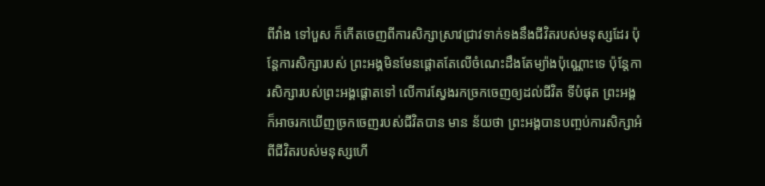ពីវាំង ទៅបួស ក៏កើតចេញពីការសិក្សាស្រាវជ្រាវទាក់ទងនឹងជីវិតរបស់មនុស្សដែរ ប៉ុន្តែការសិក្សារបស់ ព្រះអង្គមិនមែនផ្តោតតែលើចំណេះដឹងតែម្យ៉ាងប៉ុណ្ណោះទេ ប៉ុន្តែការសិក្សារបស់ព្រះអង្គផ្តោតទៅ លើការស្វែងរកច្រកចេញឲ្យដល់ជីវិត ទីបំផុត ព្រះអង្គក៏អាចរកឃើញច្រកចេញរបស់ជីវិតបាន មាន ន័យថា ព្រះអង្គបានបញ្ចប់ការសិក្សាអំពីជីវិតរបស់មនុស្សហើ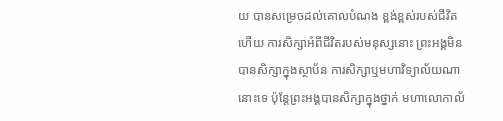យ បានសម្រេចដល់គោលបំណង ខ្ពង់ខ្ពស់របស់ជីវិតហើយ ការសិក្សាអំពីជីវិតរបស់មនុស្សនោះ ព្រះអង្គមិនបានសិក្សាក្នុងស្ថាប័ន ការសិក្សាឬមហាវិទ្យាល័យណានោះទេ ប៉ុន្តែព្រះអង្គបានសិក្សាក្នុងថ្នាក់ មហាលោកាល័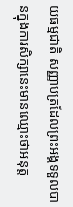យធម្មជាតិ សញ្ញាបត្រដែលព្រះអង្គទទួលបានក្នុងការសិក្សានេះមានឈ្មោះថាអនុត្ត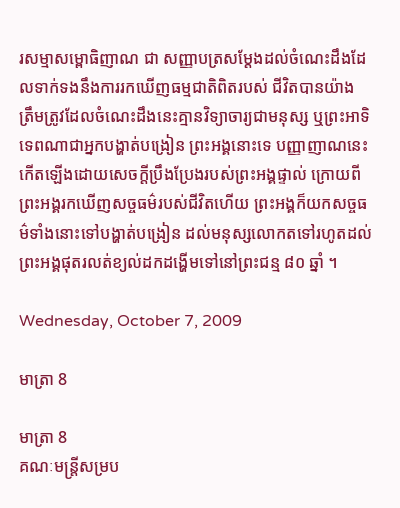រសម្មាសម្ពោធិញាណ ជា សញ្ញាបត្រសម្តែងដល់ចំណេះដឹងដែលទាក់ទងនឹងការរកឃើញធម្មជាតិពិតរបស់ ជីវិតបានយ៉ាង ត្រឹមត្រូវដែលចំណេះដឹងនេះគ្មានវិទ្យាចារ្យជាមនុស្ស ឬព្រះអាទិទេពណាជាអ្នកបង្ហាត់បង្រៀន ព្រះអង្គនោះទេ បញ្ញាញាណនេះកើតឡើងដោយសេចក្តីប្រឹងប្រែងរបស់ព្រះអង្គផ្ទាល់ ក្រោយពី ព្រះអង្គរកឃើញសច្ចធម៌របស់ជីវិតហើយ ព្រះអង្គក៏យកសច្ចធម៌ទាំងនោះទៅបង្ហាត់បង្រៀន ដល់មនុស្សលោកតទៅរហូតដល់ព្រះអង្គផុតរលត់ខ្យល់ដកដង្ហើមទៅនៅព្រះជន្ម ៨០ ឆ្នាំ ។

Wednesday, October 7, 2009

មាត្រា 8

មាត្រា 8
គណៈមន្ត្រីសម្រប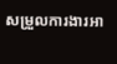សម្រួលការងារអា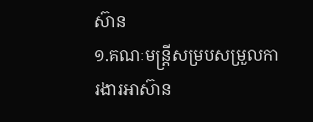ស៊ាន
១.គណៈមន្ត្រីសម្របសម្រួលការងារអាស៊ាន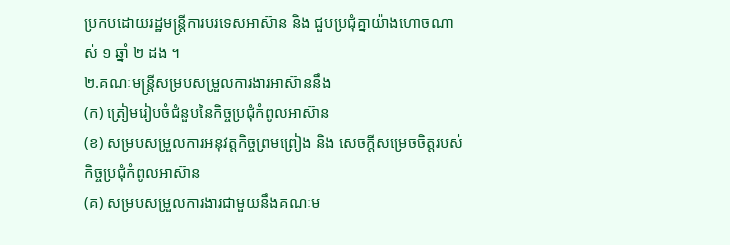ប្រកបដោយរដ្ឋមន្ត្រីការបរទេសអាស៊ាន និង ជួបប្រជុំគ្នាយ៉ាងហោចណាស់ ១ ឆ្នាំ ២ ដង ។
២.គណៈមន្ត្រីសម្របសម្រួលការងារអាស៊ាននឹង
(ក) ត្រៀមរៀបចំជំនួបនៃកិច្ចប្រជុំកំពូលអាស៊ាន
(ខ) សម្របសម្រួលការអនុវត្តកិច្ចព្រមព្រៀង និង សេចក្តីសម្រេចចិត្តរបស់កិច្ចប្រជុំកំពូលអាស៊ាន
(គ) សម្របសម្រួលការងារជាមួយនឹងគណៈម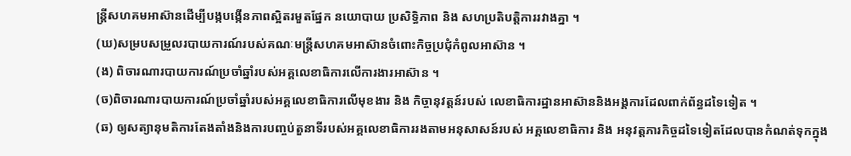ន្ត្រីសហគមអាស៊ានដើម្បីបង្កបង្កើនភាពស្អិតរមួតផ្នែក នយោបាយ ប្រសិទ្ធិភាព និង សហប្រតិបត្តិការរវាងគ្នា ។
(ឃ)សម្របសម្រួលរបាយការណ៍របស់គណៈមន្ត្រីសហគមអាស៊ានចំពោះកិច្ចប្រជុំកំពូលអាស៊ាន ។
(ង) ពិចារណារបាយការណ៍ប្រចាំឆ្នាំរបស់អគ្គលេខាធិការលើការងារអាស៊ាន ។
(ច)ពិចារណារបាយការណ៍ប្រចាំឆ្នាំរបស់អគ្គលេខាធិការលើមុខងារ និង កិច្ចានុវត្តន៍របស់ លេខាធិការដ្ឋានអាស៊ាននិងអង្គការដែលពាក់ព័ន្ធដទៃទៀត ។
(ឆ) ឲ្យសត្យានុមតិការតែងតាំងនិងការបញ្ចប់តួនាទីរបស់អគ្គលេខាធិការរងតាមអនុសាសន៍របស់ អគ្គលេខាធិការ និង អនុវត្តភារកិច្ចដទៃទៀតដែលបានកំណត់ទុកក្នុង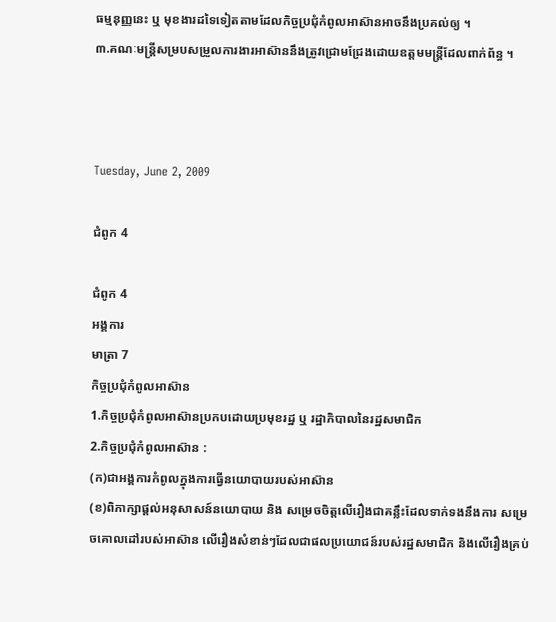ធម្មនុញ្ញនេះ ឬ មុខងារដទៃទៀតតាមដែលកិច្ចប្រជុំកំពូលអាស៊ានអាចនឹងប្រគល់ឲ្យ ។
៣.គណៈមន្ត្រីសម្របសម្រួលការងារអាស៊ាននឹងត្រូវជ្រោមជ្រែងដោយឧត្តមមន្ត្រីដែលពាក់ព័ន្ធ ។



Tuesday, June 2, 2009

ជំពូក 4

ជំពូក 4
អង្គការ
មាត្រា 7
កិច្ចប្រជុំកំពូលអាស៊ាន
1.កិច្ចប្រជុំកំពូលអាស៊ានប្រកបដោយប្រមុខរដ្ឋ ឬ រដ្ឋាភិបាលនៃរដ្ឋសមាជិក
2.កិច្ចប្រជុំកំពូលអាស៊ាន :
(ក)ជាអង្គការកំពូលក្នុងការធ្វើនយោបាយរបស់អាស៊ាន
(ខ)ពិភាក្សាផ្តល់អនុសាសន៍នយោបាយ និង សម្រេចចិត្តលើរឿងជាគន្លឹះដែលទាក់ទងនឹងការ សម្រេចគោលដៅរបស់អាស៊ាន លើរឿងសំខាន់ៗដែលជាផលប្រយោជន៍របស់រដ្ឋសមាជិក និងលើរឿងគ្រប់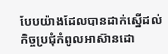បែបយ៉ាងដែលបានដាក់ស្នើដល់កិច្ចប្រជុំកំពូលអាស៊ានដោ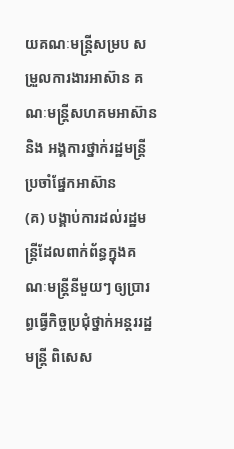យគណៈមន្ត្រីសម្រប សម្រួលការងារអាស៊ាន គណៈមន្ត្រីសហគមអាស៊ាន និង អង្គការថ្នាក់រដ្ឋមន្ត្រីប្រចាំផ្នែកអាស៊ាន
(គ) បង្គាប់ការដល់រដ្ឋមន្ត្រីដែលពាក់ព័ន្ធក្នុងគណៈមន្ត្រីនីមួយៗ ឲ្យប្រារព្ធធ្វើកិច្ចប្រជុំថ្នាក់អន្តររដ្ឋមន្ត្រី ពិសេស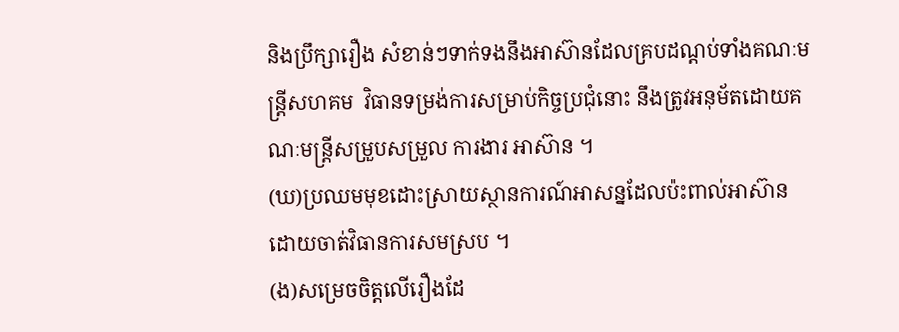និងប្រឹក្សារឿង សំខាន់ៗទាក់ទងនឹងអាស៊ានដែលគ្របដណ្តប់ទាំងគណៈមន្ត្រីសហគម  វិធានទម្រង់ការសម្រាប់កិច្ចប្រជុំនោះ នឹងត្រូវអនុម័តដោយគណៈមន្ត្រីសម្រួបសម្រួល ការងារ អាស៊ាន ។
(ឃ)ប្រឈមមុខដោះស្រាយស្ថានការណ៍អាសន្នដែលប៉ះពាល់អាស៊ានដោយចាត់វិធានការសមស្រប ។
(ង)សម្រេចចិត្តលើរឿងដែ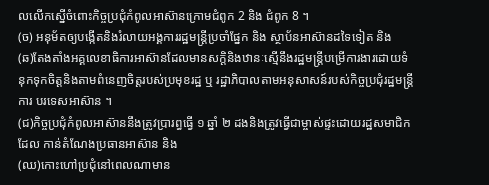លលើកស្នើចំពោះកិច្ចប្រជុំកំពូលអាស៊ានក្រោមជំពូក 2 និង ជំពូក 8 ។
(ច) អនុម័តឲ្យបង្កើតនិងរំលាយអង្គការរដ្ឋមន្ត្រីប្រចាំផ្នែក និង ស្ថាប័នអាស៊ានដទៃទៀត និង
(ឆ)តែងតាំងអគ្គលេខាធិការអាស៊ានដែលមានសក្តិនិងឋានៈស្មើនឹងរដ្ឋមន្ត្រីបម្រើការងារដោយទំនុកទុកចិត្តនិងតាមពំនេញចិត្តរបស់ប្រមុខរដ្ឋ ឬ រដ្ឋាភិបាលតាមអនុសាសន៍របស់កិច្ចប្រជុំរដ្ឋមន្ត្រីការ បរទេសអាស៊ាន ។
(ជ)កិច្ចប្រជុំកំពូលអាស៊ាននឹងត្រូវប្រារព្ធធ្វើ ១ ឆ្នាំ ២ ដងនិងត្រូវធ្វើជាម្ចាស់ផ្ទះដោយរដ្ឋសមាជិកដែល កាន់តំណែងប្រធានអាស៊ាន និង
(ឈ)កោះហៅប្រជុំនៅពេលណាមាន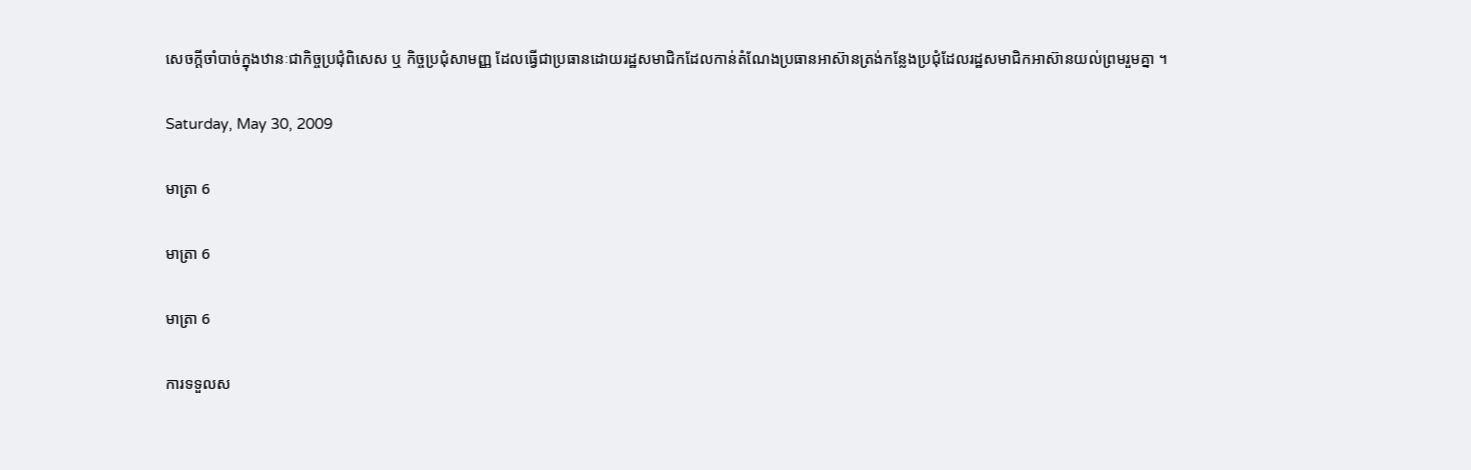សេចក្តីចាំបាច់ក្នុងឋានៈជាកិច្ចប្រជុំពិសេស ឬ កិច្ចប្រជុំសាមញ្ញ ដែលធ្វើជាប្រធានដោយរដ្ឋសមាជិកដែលកាន់តំណែងប្រធានអាស៊ានត្រង់កន្លែងប្រជុំដែលរដ្ឋសមាជិកអាស៊ានយល់ព្រមរួមគ្នា ។

Saturday, May 30, 2009

មាត្រា 6

មាត្រា 6

មាត្រា 6

ការទទួលស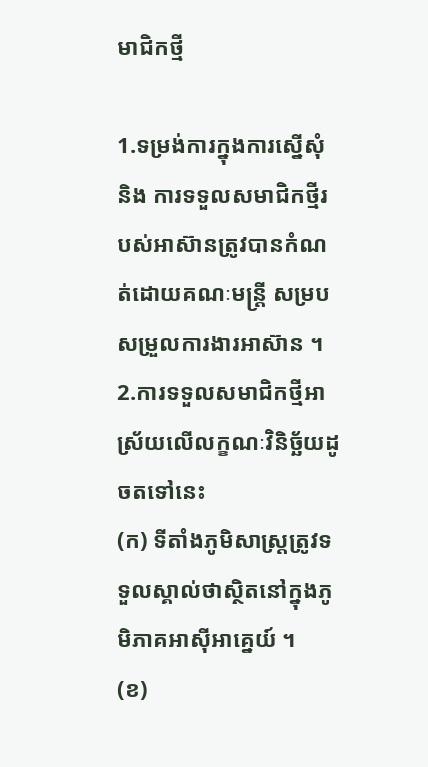មាជិកថ្មី

1.ទម្រង់ការក្នុងការស្នើសុំ និង ការទទួលសមាជិកថ្មីរបស់អាស៊ានត្រូវបានកំណត់ដោយគណៈមន្ត្រី សម្របសម្រួលការងារអាស៊ាន ។
2.ការទទួលសមាជិកថ្មីអាស្រ័យលើលក្ខណៈវិនិច្ឆ័យដូចតទៅនេះ
(ក) ទីតាំងភូមិសាស្រ្តត្រូវទទួលស្គាល់ថាស្ថិតនៅក្នុងភូមិភាគអាស៊ីអាគ្នេយ៍ ។
(ខ)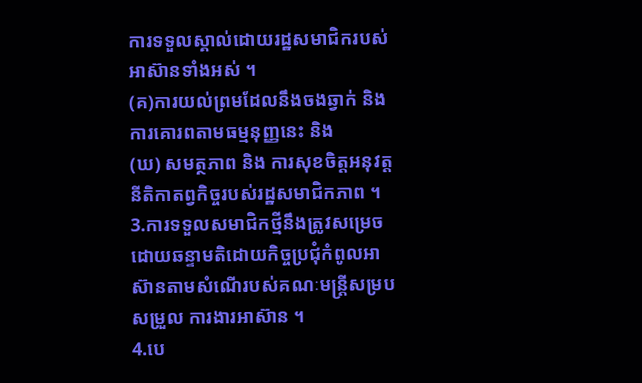ការទទួលស្គាល់ដោយរដ្ឋសមាជិករបស់អាស៊ានទាំងអស់ ។
(គ)ការយល់ព្រមដែលនឹងចងឆ្វាក់ និង ការគោរពតាមធម្មនុញ្ញនេះ និង
(ឃ) សមត្ថភាព និង ការសុខចិត្តអនុវត្តនីតិកាតព្វកិច្ចរបស់រដ្ឋសមាជិកភាព ។
3.ការទទួលសមាជិកថ្មីនឹងត្រូវសម្រេចដោយឆន្ទាមតិដោយកិច្ចប្រជុំកំពូលអាស៊ានតាមសំណើរបស់គណៈមន្ត្រីសម្របសម្រួល ការងារអាស៊ាន ។
4.បេ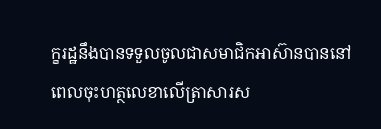ក្ខរដ្ឋនឹងបានទទួលចូលជាសមាជិកអាស៊ានបាននៅពេលចុះហត្ថលេខាលើត្រាសារស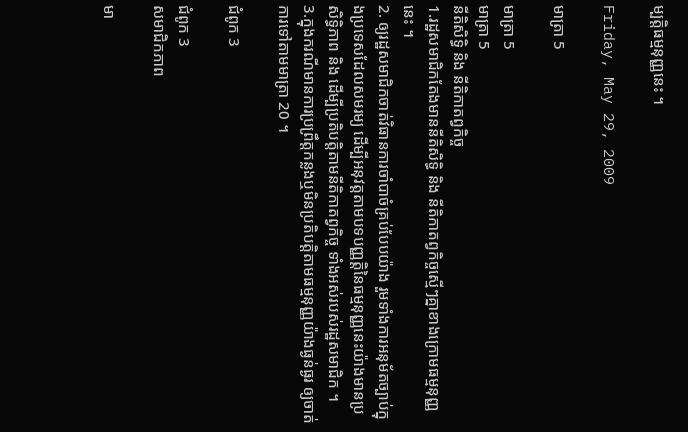ម្បត្តិធម្មនុញ្ញនេះ ។

Friday, May 29, 2009

មាត្រា 5

មាត្រា 5
មាត្រា 5
នីតិសិទ្ធិ និង នីតិកាតព្វកិច្ច
1.រដ្ឋសមាជិកតែងមាននីតិសិទ្ធិ និង នីតិកាតព្វកិច្ចស្មើៗគ្នាខាងក្រោមធម្មនុញ្ញនេះ ។
2. ឲ្យរដ្ឋសមាជិកចាត់វិធានការចាំបាចំគ្រប់បែបយ៉ាង រួមទាំងការអនុម័តច្បាប់ក្នុងប្រទេសដែលសមរម្យ ដើម្បីអនុវត្តតាមបទបញ្ញត្តិនៃធម្មនុញ្ញនេះយ៉ាងមានប្រសិទ្ធិភាព និង ដើម្បីប្រតិបត្តិតាមនីតិកាតព្វកិច្ច ទាំងអស់របស់រដ្ឋសមាជិក ។
3.ក្នុងករណីមានការប្រព្រឹត្តកន្លងឬមិនប្រតិបត្តិតាមធម្មនុញ្ញយ៉ាងធ្ងន់ធ្ងរ ឲ្យចាត់ការទៅតាមមាត្រា 20 ។

ជំពូក 3

ជំពូក 3
សមាជិកភាព

មា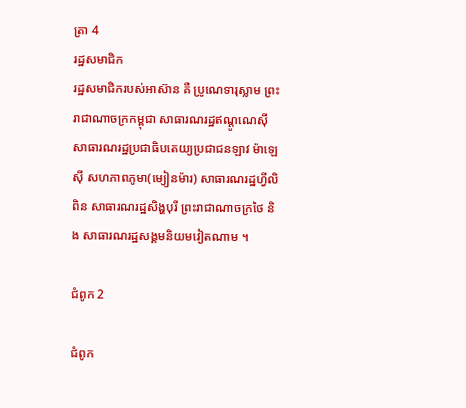ត្រា 4
រដ្ឋសមាជិក
រដ្ឋសមាជិករបស់អាស៊ាន គឺ ប្រូណេទារុស្លាម ព្រះរាជាណាចក្រកម្ពុជា សាធារណរដ្ឋឥណ្តូណេស៊ី សាធារណរដ្ឋប្រជាធិបតេយ្យប្រជាជនឡាវ ម៉ាឡេស៊ី សហភាពភូមា(ម្យៀនម៉ារ) សាធារណរដ្ឋហ្វីលិពិន សាធារណរដ្ឋសិង្ហបុរី ព្រះរាជាណាចក្រថៃ និង សាធារណរដ្ឋសង្គមនិយមវៀតណាម ។

ជំពូក 2

ជំពូក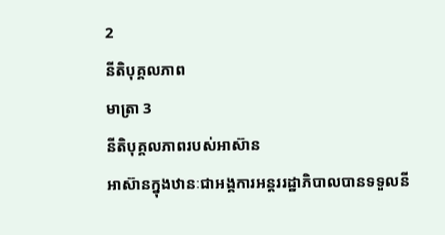2
នីតិបុគ្គលភាព
មាត្រា 3
នីតិបុគ្គលភាពរបស់អាស៊ាន
អាស៊ានក្នុងឋានៈជាអង្គការអន្តររដ្ឋាភិបាលបានទទួលនី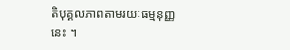តិបុគ្គលភាពតាមរយៈធម្មនុញ្ញនេះ ។